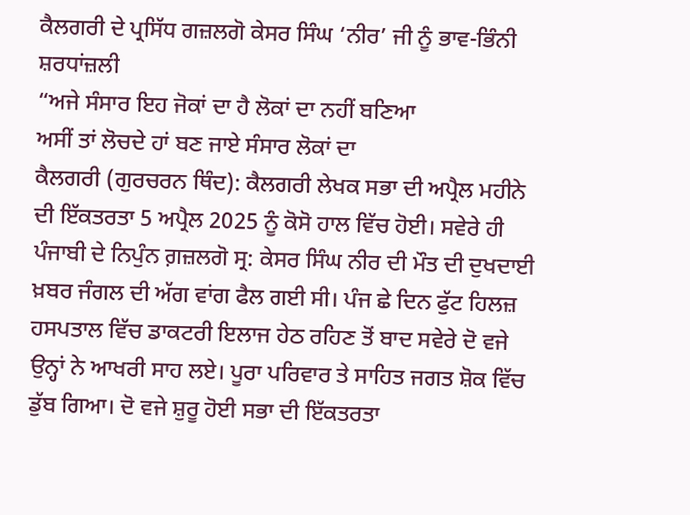ਕੈਲਗਰੀ ਦੇ ਪ੍ਰਸਿੱਧ ਗਜ਼ਲਗੋ ਕੇਸਰ ਸਿੰਘ ‘ਨੀਰ’ ਜੀ ਨੂੰ ਭਾਵ-ਭਿੰਨੀ ਸ਼ਰਧਾਂਜ਼ਲੀ
“ਅਜੇ ਸੰਸਾਰ ਇਹ ਜੋਕਾਂ ਦਾ ਹੈ ਲੋਕਾਂ ਦਾ ਨਹੀਂ ਬਣਿਆ
ਅਸੀਂ ਤਾਂ ਲੋਚਦੇ ਹਾਂ ਬਣ ਜਾਏ ਸੰਸਾਰ ਲੋਕਾਂ ਦਾ
ਕੈਲਗਰੀ (ਗੁਰਚਰਨ ਥਿੰਦ): ਕੈਲਗਰੀ ਲੇਖਕ ਸਭਾ ਦੀ ਅਪ੍ਰੈਲ ਮਹੀਨੇ ਦੀ ਇੱਕਤਰਤਾ 5 ਅਪ੍ਰੈਲ 2025 ਨੂੰ ਕੋਸੋ ਹਾਲ ਵਿੱਚ ਹੋਈ। ਸਵੇਰੇ ਹੀ ਪੰਜਾਬੀ ਦੇ ਨਿਪੁੰਨ ਗ਼ਜ਼ਲਗੋ ਸ੍ਰ: ਕੇਸਰ ਸਿੰਘ ਨੀਰ ਦੀ ਮੌਤ ਦੀ ਦੁਖਦਾਈ ਖ਼ਬਰ ਜੰਗਲ ਦੀ ਅੱਗ ਵਾਂਗ ਫੈਲ ਗਈ ਸੀ। ਪੰਜ ਛੇ ਦਿਨ ਫੁੱਟ ਹਿਲਜ਼ ਹਸਪਤਾਲ ਵਿੱਚ ਡਾਕਟਰੀ ਇਲਾਜ ਹੇਠ ਰਹਿਣ ਤੋਂ ਬਾਦ ਸਵੇਰੇ ਦੋ ਵਜੇ ਉਨ੍ਹਾਂ ਨੇ ਆਖਰੀ ਸਾਹ ਲਏ। ਪੂਰਾ ਪਰਿਵਾਰ ਤੇ ਸਾਹਿਤ ਜਗਤ ਸ਼ੋਕ ਵਿੱਚ ਡੁੱਬ ਗਿਆ। ਦੋ ਵਜੇ ਸ਼ੁਰੂ ਹੋਈ ਸਭਾ ਦੀ ਇੱਕਤਰਤਾ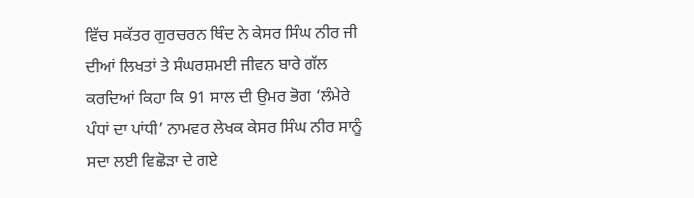ਵਿੱਚ ਸਕੱਤਰ ਗੁਰਚਰਨ ਥਿੰਦ ਨੇ ਕੇਸਰ ਸਿੰਘ ਨੀਰ ਜੀ ਦੀਆਂ ਲਿਖਤਾਂ ਤੇ ਸੰਘਰਸ਼ਮਈ ਜੀਵਨ ਬਾਰੇ ਗੱਲ ਕਰਦਿਆਂ ਕਿਹਾ ਕਿ 91 ਸਾਲ ਦੀ ਉਮਰ ਭੋਗ ‘ਲੰਮੇਰੇ ਪੰਧਾਂ ਦਾ ਪਾਂਧੀ’ ਨਾਮਵਰ ਲੇਖਕ ਕੇਸਰ ਸਿੰਘ ਨੀਰ ਸਾਨੂੰ ਸਦਾ ਲਈ ਵਿਛੋੜਾ ਦੇ ਗਏ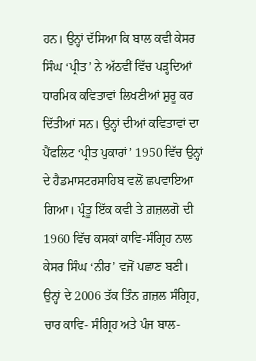ਹਨ। ਉਨ੍ਹਾਂ ਦੱਸਿਆ ਕਿ ਬਾਲ ਕਵੀ ਕੇਸਰ ਸਿੰਘ ‘ਪ੍ਰੀਤ’ ਨੇ ਅੱਠਵੀਂ ਵਿੱਚ ਪੜ੍ਹਦਿਆਂ ਧਾਰਮਿਕ ਕਵਿਤਾਵਾਂ ਲਿਖਣੀਆਂ ਸ਼ੁਰੂ ਕਰ ਦਿੱਤੀਆਂ ਸਨ। ਉਨ੍ਹਾਂ ਦੀਆਂ ਕਵਿਤਾਵਾਂ ਦਾ ਪੈਂਫਲਿਟ ‘ਪ੍ਰੀਤ ਪੁਕਾਰਾਂ’ 1950 ਵਿੱਚ ਉਨ੍ਹਾਂ ਦੇ ਹੈਡਮਾਸਟਰਸਾਹਿਬ ਵਲੋਂ ਛਪਵਾਇਆ ਗਿਆ। ਪ੍ਰੰਤੂ ਇੱਕ ਕਵੀ ਤੇ ਗ਼ਜ਼ਲਗੋ ਦੀ 1960 ਵਿੱਚ ਕਸਕਾਂ ਕਾਵਿ-ਸੰਗ੍ਰਿਹ ਨਾਲ ਕੇਸਰ ਸਿੰਘ ‘ਨੀਰ’ ਵਜੋਂ ਪਛਾਣ ਬਣੀ। ਉਨ੍ਹਾਂ ਦੇ 2006 ਤੱਕ ਤਿੰਨ ਗ਼ਜ਼ਲ ਸੰਗ੍ਰਿਹ, ਚਾਰ ਕਾਵਿ- ਸੰਗ੍ਰਿਹ ਅਤੇ ਪੰਜ ਬਾਲ-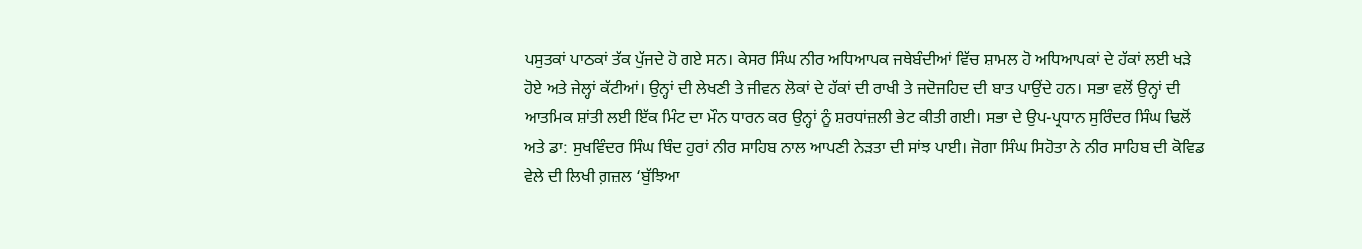ਪਸੁਤਕਾਂ ਪਾਠਕਾਂ ਤੱਕ ਪੁੱਜਦੇ ਹੋ ਗਏ ਸਨ। ਕੇਸਰ ਸਿੰਘ ਨੀਰ ਅਧਿਆਪਕ ਜਥੇਬੰਦੀਆਂ ਵਿੱਚ ਸ਼ਾਮਲ ਹੋ ਅਧਿਆਪਕਾਂ ਦੇ ਹੱਕਾਂ ਲਈ ਖੜੇ ਹੋਏ ਅਤੇ ਜੇਲ੍ਹਾਂ ਕੱਟੀਆਂ। ਉਨ੍ਹਾਂ ਦੀ ਲੇਖਣੀ ਤੇ ਜੀਵਨ ਲੋਕਾਂ ਦੇ ਹੱਕਾਂ ਦੀ ਰਾਖੀ ਤੇ ਜਦੋਜਹਿਦ ਦੀ ਬਾਤ ਪਾਉਂਦੇ ਹਨ। ਸਭਾ ਵਲੋਂ ਉਨ੍ਹਾਂ ਦੀ ਆਤਮਿਕ ਸ਼ਾਂਤੀ ਲਈ ਇੱਕ ਮਿੰਟ ਦਾ ਮੌਨ ਧਾਰਨ ਕਰ ਉਨ੍ਹਾਂ ਨੂੰ ਸ਼ਰਧਾਂਜ਼ਲੀ ਭੇਟ ਕੀਤੀ ਗਈ। ਸਭਾ ਦੇ ਉਪ-ਪ੍ਰਧਾਨ ਸੁਰਿੰਦਰ ਸਿੰਘ ਢਿਲੋਂ ਅਤੇ ਡਾ: ਸੁਖਵਿੰਦਰ ਸਿੰਘ ਥਿੰਦ ਹੁਰਾਂ ਨੀਰ ਸਾਹਿਬ ਨਾਲ ਆਪਣੀ ਨੇੜਤਾ ਦੀ ਸਾਂਝ ਪਾਈ। ਜੋਗਾ ਸਿੰਘ ਸਿਹੋਤਾ ਨੇ ਨੀਰ ਸਾਹਿਬ ਦੀ ਕੋਵਿਡ ਵੇਲੇ ਦੀ ਲਿਖੀ ਗ਼ਜ਼ਲ ‘ਬੁੱਝਿਆ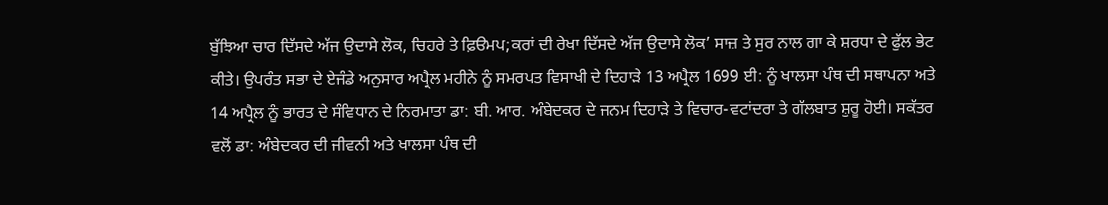ਬੁੱਝਿਆ ਚਾਰ ਦਿੱਸਦੇ ਅੱਜ ਉਦਾਸੇ ਲੋਕ, ਚਿਹਰੇ ਤੇ ਫ਼ਿੳਮਪ;ਕਰਾਂ ਦੀ ਰੇਖਾ ਦਿੱਸਦੇ ਅੱਜ ਉਦਾਸੇ ਲੋਕ’ ਸਾਜ਼ ਤੇ ਸੁਰ ਨਾਲ ਗਾ ਕੇ ਸ਼ਰਧਾ ਦੇ ਫੁੱਲ ਭੇਟ ਕੀਤੇ। ਉਪਰੰਤ ਸਭਾ ਦੇ ਏਜੰਡੇ ਅਨੁਸਾਰ ਅਪ੍ਰੈਲ ਮਹੀਨੇ ਨੂੰ ਸਮਰਪਤ ਵਿਸਾਖੀ ਦੇ ਦਿਹਾੜੇ 13 ਅਪ੍ਰੈਲ 1699 ਈ: ਨੂੰ ਖਾਲਸਾ ਪੰਥ ਦੀ ਸਥਾਪਨਾ ਅਤੇ 14 ਅਪ੍ਰੈਲ ਨੂੰ ਭਾਰਤ ਦੇ ਸੰਵਿਧਾਨ ਦੇ ਨਿਰਮਾਤਾ ਡਾ: ਬੀ. ਆਰ. ਅੰਬੇਦਕਰ ਦੇ ਜਨਮ ਦਿਹਾੜੇ ਤੇ ਵਿਚਾਰ-ਵਟਾਂਦਰਾ ਤੇ ਗੱਲਬਾਤ ਸ਼ੁਰੂ ਹੋਈ। ਸਕੱਤਰ ਵਲੋਂ ਡਾ: ਅੰਬੇਦਕਰ ਦੀ ਜੀਵਨੀ ਅਤੇ ਖਾਲਸਾ ਪੰਥ ਦੀ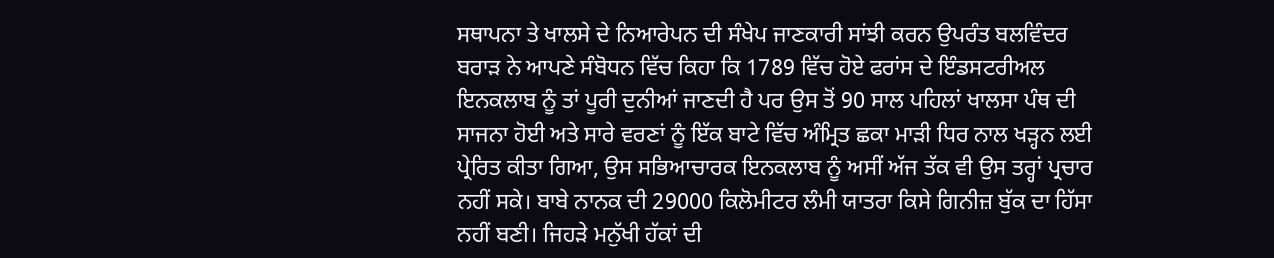ਸਥਾਪਨਾ ਤੇ ਖਾਲਸੇ ਦੇ ਨਿਆਰੇਪਨ ਦੀ ਸੰਖੇਪ ਜਾਣਕਾਰੀ ਸਾਂਝੀ ਕਰਨ ਉਪਰੰਤ ਬਲਵਿੰਦਰ ਬਰਾੜ ਨੇ ਆਪਣੇ ਸੰਬੋਧਨ ਵਿੱਚ ਕਿਹਾ ਕਿ 1789 ਵਿੱਚ ਹੋਏ ਫਰਾਂਸ ਦੇ ਇੰਡਸਟਰੀਅਲ ਇਨਕਲਾਬ ਨੂੰ ਤਾਂ ਪੂਰੀ ਦੁਨੀਆਂ ਜਾਣਦੀ ਹੈ ਪਰ ਉਸ ਤੋਂ 90 ਸਾਲ ਪਹਿਲਾਂ ਖਾਲਸਾ ਪੰਥ ਦੀ ਸਾਜਨਾ ਹੋਈ ਅਤੇ ਸਾਰੇ ਵਰਣਾਂ ਨੂੰ ਇੱਕ ਬਾਟੇ ਵਿੱਚ ਅੰਮ੍ਰਿਤ ਛਕਾ ਮਾੜੀ ਧਿਰ ਨਾਲ ਖੜ੍ਹਨ ਲਈ ਪ੍ਰੇਰਿਤ ਕੀਤਾ ਗਿਆ, ਉਸ ਸਭਿਆਚਾਰਕ ਇਨਕਲਾਬ ਨੂੰ ਅਸੀਂ ਅੱਜ ਤੱਕ ਵੀ ਉਸ ਤਰ੍ਹਾਂ ਪ੍ਰਚਾਰ ਨਹੀਂ ਸਕੇ। ਬਾਬੇ ਨਾਨਕ ਦੀ 29000 ਕਿਲੋਮੀਟਰ ਲੰਮੀ ਯਾਤਰਾ ਕਿਸੇ ਗਿਨੀਜ਼ ਬੁੱਕ ਦਾ ਹਿੱਸਾ ਨਹੀਂ ਬਣੀ। ਜਿਹੜੇ ਮਨੁੱਖੀ ਹੱਕਾਂ ਦੀ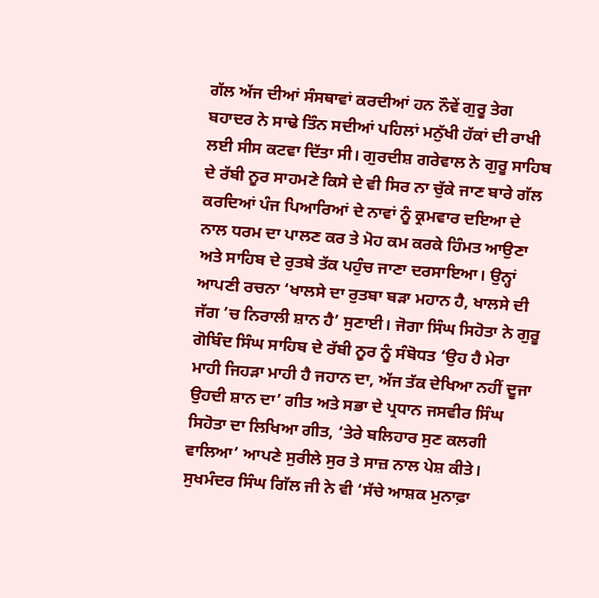ਗੱਲ ਅੱਜ ਦੀਆਂ ਸੰਸਥਾਵਾਂ ਕਰਦੀਆਂ ਹਨ ਨੌਵੇਂ ਗੁਰੂ ਤੇਗ ਬਹਾਦਰ ਨੇ ਸਾਢੇ ਤਿੰਨ ਸਦੀਆਂ ਪਹਿਲਾਂ ਮਨੁੱਖੀ ਹੱਕਾਂ ਦੀ ਰਾਖੀ ਲਈ ਸੀਸ ਕਟਵਾ ਦਿੱਤਾ ਸੀ। ਗੁਰਦੀਸ਼ ਗਰੇਵਾਲ ਨੇ ਗੁਰੂ ਸਾਹਿਬ ਦੇ ਰੱਬੀ ਨੂਰ ਸਾਹਮਣੇ ਕਿਸੇ ਦੇ ਵੀ ਸਿਰ ਨਾ ਚੁੱਕੇ ਜਾਣ ਬਾਰੇ ਗੱਲ ਕਰਦਿਆਂ ਪੰਜ ਪਿਆਰਿਆਂ ਦੇ ਨਾਵਾਂ ਨੂੰ ਕ੍ਰਮਵਾਰ ਦਇਆ ਦੇ ਨਾਲ ਧਰਮ ਦਾ ਪਾਲਣ ਕਰ ਤੇ ਮੋਹ ਕਮ ਕਰਕੇ ਹਿੰਮਤ ਆਉਣਾ ਅਤੇ ਸਾਹਿਬ ਦੇ ਰੁਤਬੇ ਤੱਕ ਪਹੁੰਚ ਜਾਣਾ ਦਰਸਾਇਆ। ਉਨ੍ਹਾਂ ਆਪਣੀ ਰਚਨਾ ‘ਖਾਲਸੇ ਦਾ ਰੁਤਬਾ ਬੜਾ ਮਹਾਨ ਹੈ, ਖਾਲਸੇ ਦੀ ਜੱਗ ’ਚ ਨਿਰਾਲੀ ਸ਼ਾਨ ਹੈ’ ਸੁਣਾਈ। ਜੋਗਾ ਸਿੰਘ ਸਿਹੋਤਾ ਨੇ ਗੁਰੂ ਗੋਬਿੰਦ ਸਿੰਘ ਸਾਹਿਬ ਦੇ ਰੱਬੀ ਨੂਰ ਨੂੰ ਸੰਬੋਧਤ ‘ਉਹ ਹੈ ਮੇਰਾ ਮਾਹੀ ਜਿਹੜਾ ਮਾਹੀ ਹੈ ਜਹਾਨ ਦਾ, ਅੱਜ ਤੱਕ ਦੇਖਿਆ ਨਹੀਂ ਦੂਜਾ ਉਹਦੀ ਸ਼ਾਨ ਦਾ’ ਗੀਤ ਅਤੇ ਸਭਾ ਦੇ ਪ੍ਰਧਾਨ ਜਸਵੀਰ ਸਿੰਘ ਸਿਹੋਤਾ ਦਾ ਲਿਖਿਆ ਗੀਤ, ‘ਤੇਰੇ ਬਲਿਹਾਰ ਸੁਣ ਕਲਗੀ ਵਾਲਿਆ’ ਆਪਣੇ ਸੁਰੀਲੇ ਸੁਰ ਤੇ ਸਾਜ਼ ਨਾਲ ਪੇਸ਼ ਕੀਤੇ। ਸੁਖਮੰਦਰ ਸਿੰਘ ਗਿੱਲ ਜੀ ਨੇ ਵੀ ‘ਸੱਚੇ ਆਸ਼ਕ ਮੁਨਾਫ਼ਾ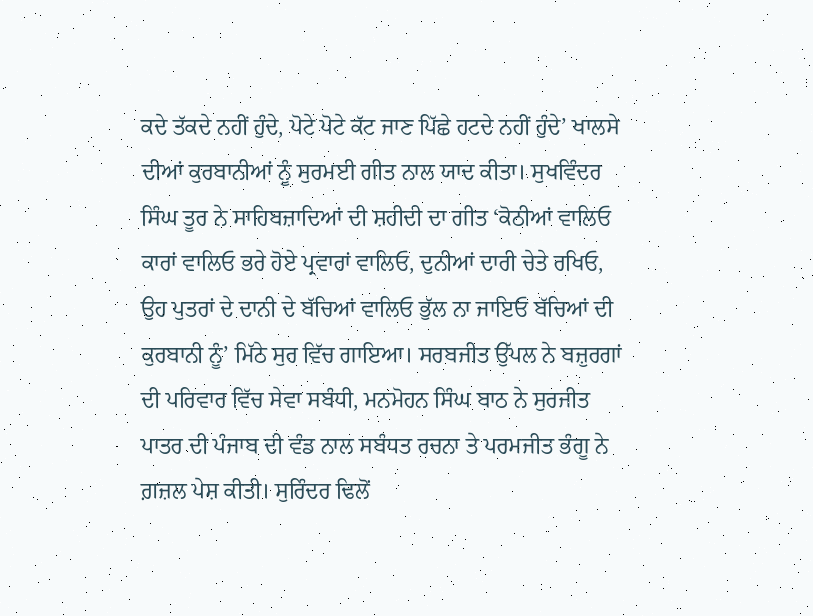ਕਦੇ ਤੱਕਦੇ ਨਹੀਂ ਹੁੰਦੇ, ਪੋਟੇ ਪੋਟੇ ਕੱਟ ਜਾਣ ਪਿੱਛੇ ਹਟਦੇ ਨਹੀਂ ਹੁੰਦੇ’ ਖਾਲਸੇ ਦੀਆਂ ਕੁਰਬਾਨੀਆਂ ਨੂੰ ਸੁਰਮਈ ਗੀਤ ਨਾਲ ਯਾਦ ਕੀਤਾ। ਸੁਖਵਿੰਦਰ ਸਿੰਘ ਤੂਰ ਨੇ ਸਾਹਿਬਜ਼ਾਦਿਆਂ ਦੀ ਸ਼ਹੀਦੀ ਦਾ ਗੀਤ ‘ਕੋਠੀਆਂ ਵਾਲਿਓ ਕਾਰਾਂ ਵਾਲਿਓ ਭਰੇ ਹੋਏ ਪ੍ਰਵਾਰਾਂ ਵਾਲਿਓ, ਦੁਨੀਆਂ ਦਾਰੀ ਚੇਤੇ ਰਖਿਓ, ਉਹ ਪੁਤਰਾਂ ਦੇ ਦਾਨੀ ਦੇ ਬੱਚਿਆਂ ਵਾਲਿਓ ਭੁੱਲ ਨਾ ਜਾਇਓ ਬੱਚਿਆਂ ਦੀ ਕੁਰਬਾਨੀ ਨੂੰ’ ਮਿੱਠੇ ਸੁਰ ਵਿੱਚ ਗਾਇਆ। ਸਰਬਜੀਤ ਉੱਪਲ ਨੇ ਬਜ਼ੁਰਗਾਂ ਦੀ ਪਰਿਵਾਰ ਵਿੱਚ ਸੇਵਾ ਸਬੰਧੀ, ਮਨਮੋਹਨ ਸਿੰਘ ਬਾਠ ਨੇ ਸੁਰਜੀਤ ਪਾਤਰ ਦੀ ਪੰਜਾਬ ਦੀ ਵੰਡ ਨਾਲ ਸਬੰਧਤ ਰਚਨਾ ਤੇ ਪਰਮਜੀਤ ਭੰਗੂ ਨੇ ਗ਼ਜ਼ਲ ਪੇਸ਼ ਕੀਤੀ। ਸੁਰਿੰਦਰ ਢਿਲੋਂ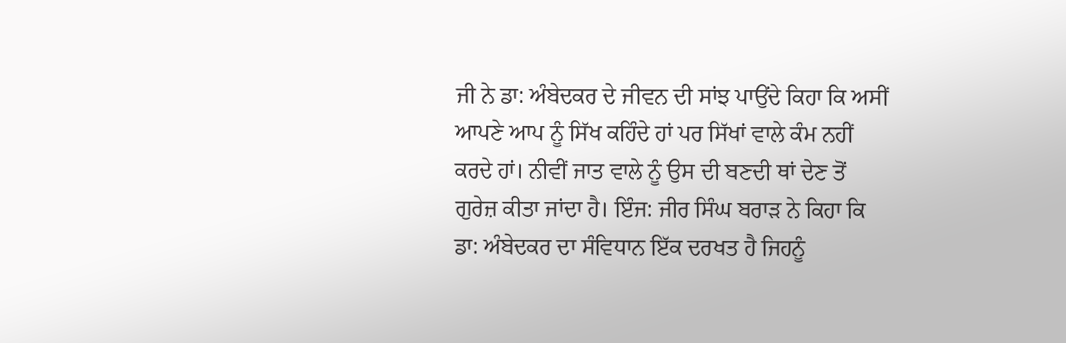ਜੀ ਨੇ ਡਾ: ਅੰਬੇਦਕਰ ਦੇ ਜੀਵਨ ਦੀ ਸਾਂਝ ਪਾਉਂਦੇ ਕਿਹਾ ਕਿ ਅਸੀਂ ਆਪਣੇ ਆਪ ਨੂੰ ਸਿੱਖ ਕਹਿੰਦੇ ਹਾਂ ਪਰ ਸਿੱਖਾਂ ਵਾਲੇ ਕੰਮ ਨਹੀਂ ਕਰਦੇ ਹਾਂ। ਨੀਵੀਂ ਜਾਤ ਵਾਲੇ ਨੂੰ ਉਸ ਦੀ ਬਣਦੀ ਥਾਂ ਦੇਣ ਤੋਂ ਗੁਰੇਜ਼ ਕੀਤਾ ਜਾਂਦਾ ਹੈ। ਇੰਜ: ਜੀਰ ਸਿੰਘ ਬਰਾੜ ਨੇ ਕਿਹਾ ਕਿ ਡਾ: ਅੰਬੇਦਕਰ ਦਾ ਸੰਵਿਧਾਨ ਇੱਕ ਦਰਖਤ ਹੈ ਜਿਹਨੂੰ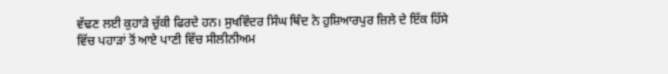ਵੱਢਣ ਲਈ ਕੁਹਾੜੇ ਚੁੱਕੀ ਫਿਰਦੇ ਹਨ। ਸੁਖਵਿੰਦਰ ਸਿੰਘ ਥਿੰਦ ਨੇ ਹੁਸ਼ਿਆਰਪੁਰ ਜ਼ਿਲੇ ਦੇ ਇੱਕ ਹਿੱਸੇ ਵਿੱਚ ਪਹਾੜਾਂ ਤੋਂ ਆਏ ਪਾਣੀ ਵਿੱਚ ਸੀਲੀਨੀਅਮ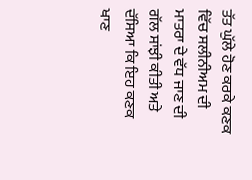ਤੱਤ ਘੁੱਲੇ ਹੋਣ ਕਰਕੇ ਕਣਕ ਵਿੱਚ ਸਲੀਨੀਅਮ ਦੀ ਮਾਤਰਾ ਦੇ ਵੱਧ ਜਾਣ ਦੀ ਗੱਲ ਸਾਂਝੀ ਕੀਤੀ ਅਤੇ ਦੱਸਿਆ ਕਿ ਇਹ ਕਣਕ ਖਾਣ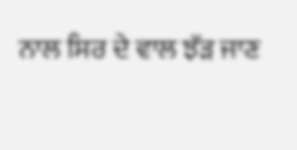ਨਾਲ ਸਿਰ ਦੇ ਵਾਲ ਝੱੜ ਜਾਣ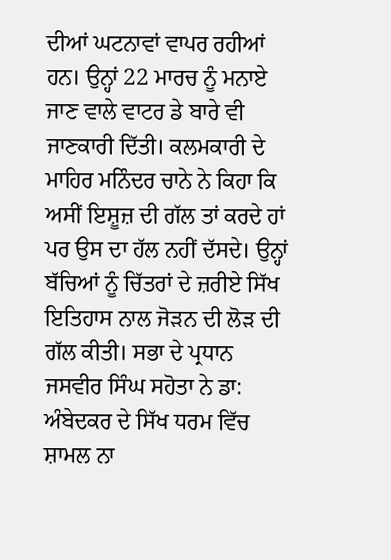ਦੀਆਂ ਘਟਨਾਵਾਂ ਵਾਪਰ ਰਹੀਆਂ ਹਨ। ਉਨ੍ਹਾਂ 22 ਮਾਰਚ ਨੂੰ ਮਨਾਏ ਜਾਣ ਵਾਲੇ ਵਾਟਰ ਡੇ ਬਾਰੇ ਵੀ ਜਾਣਕਾਰੀ ਦਿੱਤੀ। ਕਲਮਕਾਰੀ ਦੇ ਮਾਹਿਰ ਮਨਿੰਦਰ ਚਾਨੇ ਨੇ ਕਿਹਾ ਕਿ ਅਸੀਂ ਇਸ਼ੂਜ਼ ਦੀ ਗੱਲ ਤਾਂ ਕਰਦੇ ਹਾਂ ਪਰ ਉਸ ਦਾ ਹੱਲ ਨਹੀਂ ਦੱਸਦੇ। ਉਨ੍ਹਾਂ ਬੱਚਿਆਂ ਨੂੰ ਚਿੱਤਰਾਂ ਦੇ ਜ਼ਰੀਏ ਸਿੱਖ ਇਤਿਹਾਸ ਨਾਲ ਜੋੜਨ ਦੀ ਲੋੜ ਦੀ ਗੱਲ ਕੀਤੀ। ਸਭਾ ਦੇ ਪ੍ਰਧਾਨ ਜਸਵੀਰ ਸਿੰਘ ਸਹੋਤਾ ਨੇ ਡਾ: ਅੰਬੇਦਕਰ ਦੇ ਸਿੱਖ ਧਰਮ ਵਿੱਚ ਸ਼ਾਮਲ ਨਾ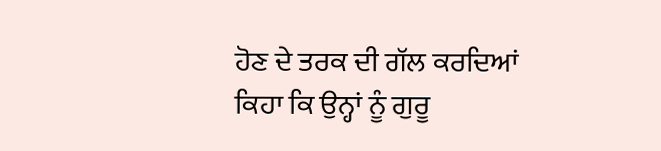ਹੋਣ ਦੇ ਤਰਕ ਦੀ ਗੱਲ ਕਰਦਿਆਂ ਕਿਹਾ ਕਿ ਉਨ੍ਹਾਂ ਨੂੰ ਗੁਰੂ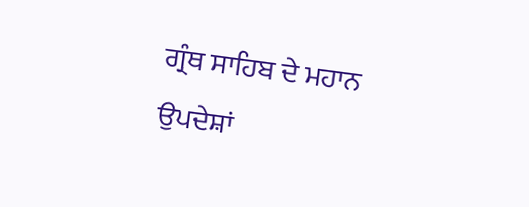ਗ੍ਰੰਥ ਸਾਹਿਬ ਦੇ ਮਹਾਨ ਉਪਦੇਸ਼ਾਂ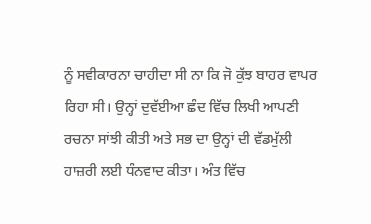ਨੂੰ ਸਵੀਕਾਰਨਾ ਚਾਹੀਦਾ ਸੀ ਨਾ ਕਿ ਜੋ ਕੁੱਝ ਬਾਹਰ ਵਾਪਰ ਰਿਹਾ ਸੀ। ਉਨ੍ਹਾਂ ਦੁਵੱਈਆ ਛੰਦ ਵਿੱਚ ਲਿਖੀ ਆਪਣੀ ਰਚਨਾ ਸਾਂਝੀ ਕੀਤੀ ਅਤੇ ਸਭ ਦਾ ਉਨ੍ਹਾਂ ਦੀ ਵੱਡਮੁੱਲੀ ਹਾਜ਼ਰੀ ਲਈ ਧੰਨਵਾਦ ਕੀਤਾ। ਅੰਤ ਵਿੱਚ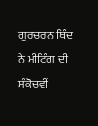ਗੁਰਚਰਨ ਥਿੰਦ ਨੇ ਮੀਟਿੰਗ ਦੀ ਸੰਕੋਚਵੀਂ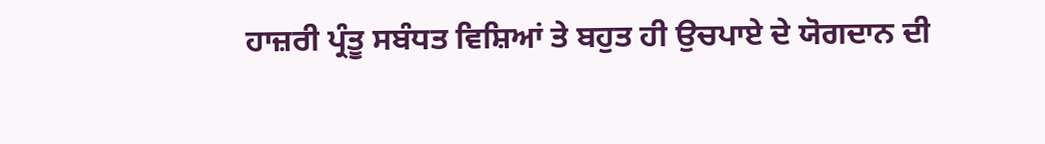ਹਾਜ਼ਰੀ ਪ੍ਰੰਤੂ ਸਬੰਧਤ ਵਿਸ਼ਿਆਂ ਤੇ ਬਹੁਤ ਹੀ ਉਚਪਾਏ ਦੇ ਯੋਗਦਾਨ ਦੀ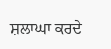ਸ਼ਲਾਘਾ ਕਰਦੇ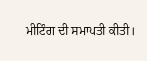ਮੀਟਿੰਗ ਦੀ ਸਮਾਪਤੀ ਕੀਤੀ।